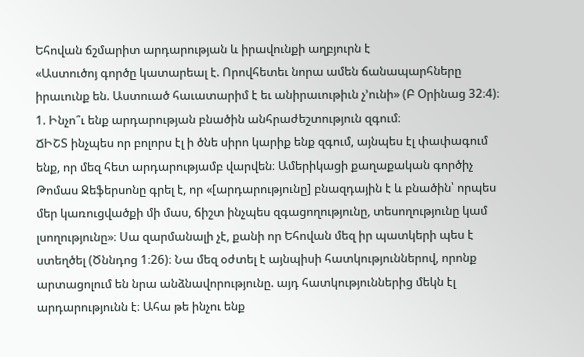Եհովան ճշմարիտ արդարության և իրավունքի աղբյուրն է
«Աստուծոյ գործը կատարեալ է. Որովհետեւ նորա ամեն ճանապարհները իրաւունք են. Աստուած հաւատարիմ է եւ անիրաւութիւն չ’ունի» (Բ Օրինաց 32։4)։
1. Ինչո՞ւ ենք արդարության բնածին անհրաժեշտություն զգում։
ՃԻՇՏ ինչպես որ բոլորս էլ ի ծնե սիրո կարիք ենք զգում, այնպես էլ փափագում ենք, որ մեզ հետ արդարությամբ վարվեն։ Ամերիկացի քաղաքական գործիչ Թոմաս Ջեֆերսոնը գրել է, որ «[արդարությունը] բնազդային է և բնածին՝ որպես մեր կառուցվածքի մի մաս, ճիշտ ինչպես զգացողությունը, տեսողությունը կամ լսողությունը»։ Սա զարմանալի չէ, քանի որ Եհովան մեզ իր պատկերի պես է ստեղծել (Ծննդոց 1։26)։ Նա մեզ օժտել է այնպիսի հատկություններով, որոնք արտացոլում են նրա անձնավորությունը. այդ հատկություններից մեկն էլ արդարությունն է։ Ահա թե ինչու ենք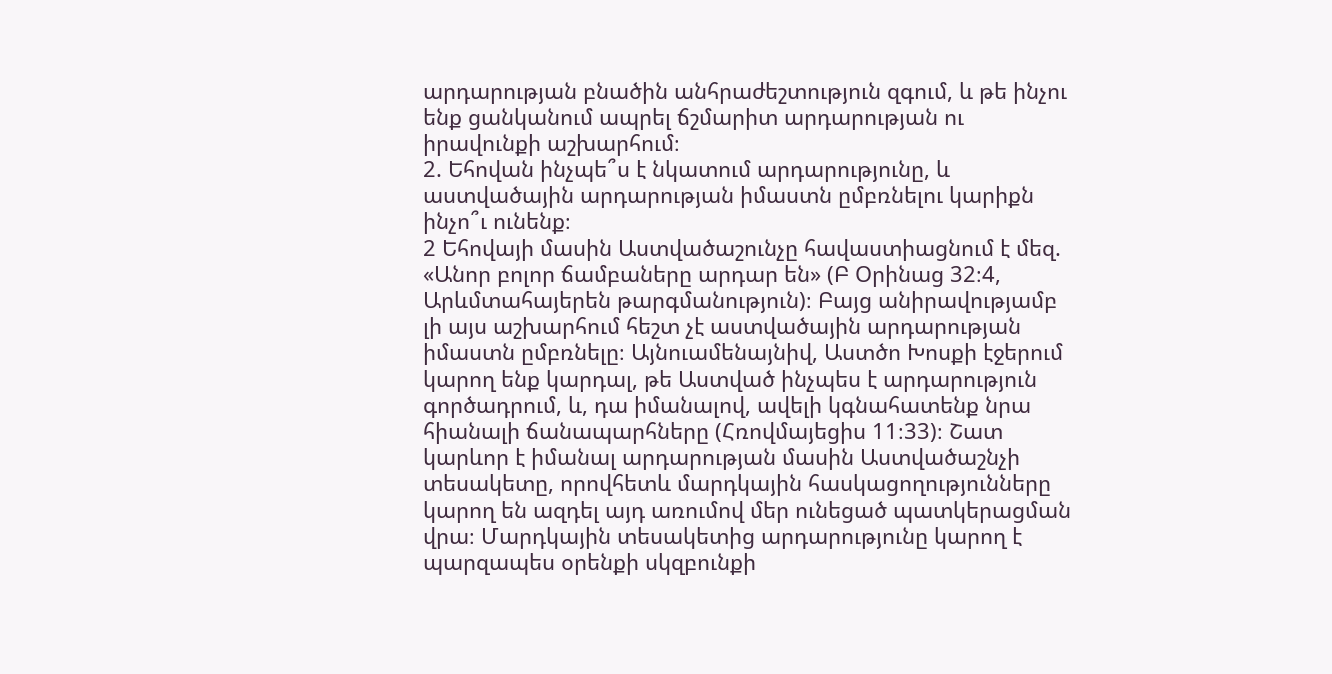արդարության բնածին անհրաժեշտություն զգում, և թե ինչու ենք ցանկանում ապրել ճշմարիտ արդարության ու իրավունքի աշխարհում։
2. Եհովան ինչպե՞ս է նկատում արդարությունը, և աստվածային արդարության իմաստն ըմբռնելու կարիքն ինչո՞ւ ունենք։
2 Եհովայի մասին Աստվածաշունչը հավաստիացնում է մեզ. «Անոր բոլոր ճամբաները արդար են» (Բ Օրինաց 32։4, Արևմտահայերեն թարգմանություն)։ Բայց անիրավությամբ լի այս աշխարհում հեշտ չէ աստվածային արդարության իմաստն ըմբռնելը։ Այնուամենայնիվ, Աստծո Խոսքի էջերում կարող ենք կարդալ, թե Աստված ինչպես է արդարություն գործադրում, և, դա իմանալով, ավելի կգնահատենք նրա հիանալի ճանապարհները (Հռովմայեցիս 11։33)։ Շատ կարևոր է իմանալ արդարության մասին Աստվածաշնչի տեսակետը, որովհետև մարդկային հասկացողությունները կարող են ազդել այդ առումով մեր ունեցած պատկերացման վրա։ Մարդկային տեսակետից արդարությունը կարող է պարզապես օրենքի սկզբունքի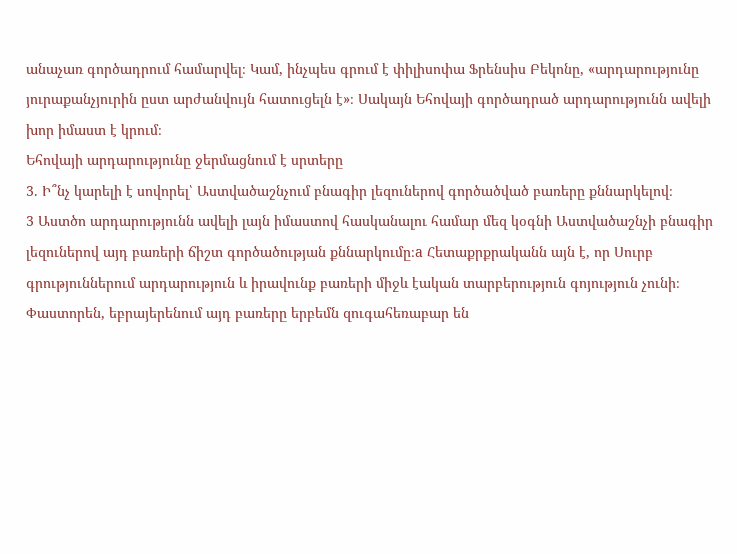անաչառ գործադրում համարվել։ Կամ, ինչպես գրում է փիլիսոփա Ֆրենսիս Բեկոնը, «արդարությունը յուրաքանչյուրին ըստ արժանվույն հատուցելն է»։ Սակայն Եհովայի գործադրած արդարությունն ավելի խոր իմաստ է կրում։
Եհովայի արդարությունը ջերմացնում է սրտերը
3. Ի՞նչ կարելի է սովորել՝ Աստվածաշնչում բնագիր լեզուներով գործածված բառերը քննարկելով։
3 Աստծո արդարությունն ավելի լայն իմաստով հասկանալու համար մեզ կօգնի Աստվածաշնչի բնագիր լեզուներով այդ բառերի ճիշտ գործածության քննարկումը։a Հետաքրքրականն այն է, որ Սուրբ գրություններում արդարություն և իրավունք բառերի միջև էական տարբերություն գոյություն չունի։ Փաստորեն, եբրայերենում այդ բառերը երբեմն զուգահեռաբար են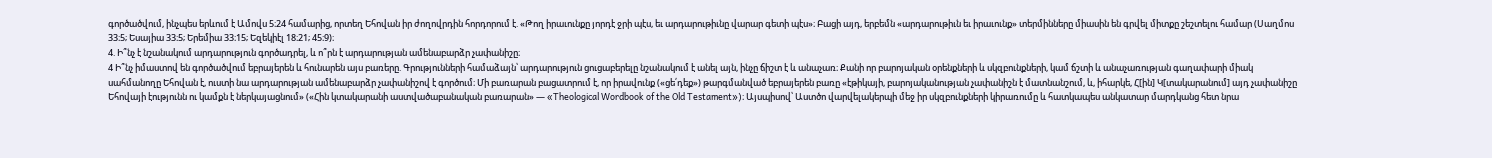գործածվում, ինչպես երևում է Ամովս 5։24 համարից, որտեղ Եհովան իր ժողովրդին հորդորում է. «Թող իրաւունքը յորդէ ջրի պէս, եւ արդարութիւնը վարար գետի պէս»։ Բացի այդ, երբեմն «արդարութիւն եւ իրաւունք» տերմինները միասին են գրվել միտքը շեշտելու համար (Սաղմոս 33։5; Եսայիա 33։5; Երեմիա 33։15; Եզեկիէլ 18։21; 45։9)։
4. Ի՞նչ է նշանակում արդարություն գործադրել, և ո՞րն է արդարության ամենաբարձր չափանիշը։
4 Ի՞նչ իմաստով են գործածվում եբրայերեն և հունարեն այս բառերը. Գրությունների համաձայն՝ արդարություն ցուցաբերելը նշանակում է անել այն, ինչը ճիշտ է և անաչառ։ Քանի որ բարոյական օրենքների և սկզբունքների, կամ ճշտի և անաչառության գաղափարի միակ սահմանողը Եհովան է, ուստի նա արդարության ամենաբարձր չափանիշով է գործում։ Մի բառարան բացատրում է, որ իրավունք («ցե՛դեք») թարգմանված եբրայերեն բառը «էթիկայի, բարոյականության չափանիշն է մատնանշում, և, իհարկե, Հ[ին] Կ[տակարանում] այդ չափանիշը Եհովայի էությունն ու կամքն է ներկայացնում» («Հին կտակարանի աստվածաբանական բառարան» — «Theological Wordbook of the Old Testament»)։ Այսպիսով՝ Աստծո վարվելակերպի մեջ իր սկզբունքների կիրառումը և հատկապես անկատար մարդկանց հետ նրա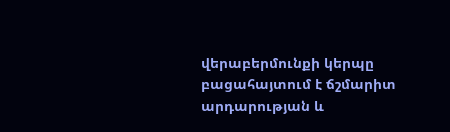վերաբերմունքի կերպը բացահայտում է ճշմարիտ արդարության և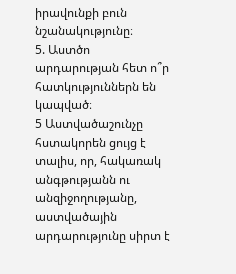իրավունքի բուն նշանակությունը։
5. Աստծո արդարության հետ ո՞ր հատկություններն են կապված։
5 Աստվածաշունչը հստակորեն ցույց է տալիս, որ, հակառակ անգթությանն ու անզիջողությանը, աստվածային արդարությունը սիրտ է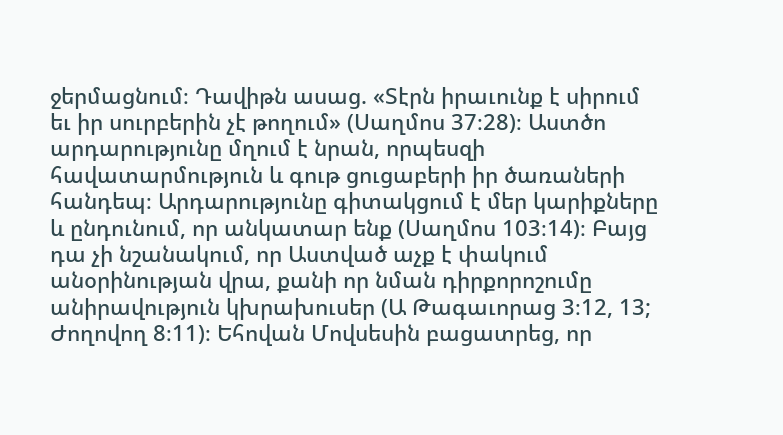ջերմացնում։ Դավիթն ասաց. «Տէրն իրաւունք է սիրում եւ իր սուրբերին չէ թողում» (Սաղմոս 37։28)։ Աստծո արդարությունը մղում է նրան, որպեսզի հավատարմություն և գութ ցուցաբերի իր ծառաների հանդեպ։ Արդարությունը գիտակցում է մեր կարիքները և ընդունում, որ անկատար ենք (Սաղմոս 103։14)։ Բայց դա չի նշանակում, որ Աստված աչք է փակում անօրինության վրա, քանի որ նման դիրքորոշումը անիրավություն կխրախուսեր (Ա Թագաւորաց 3։12, 13; Ժողովող 8։11)։ Եհովան Մովսեսին բացատրեց, որ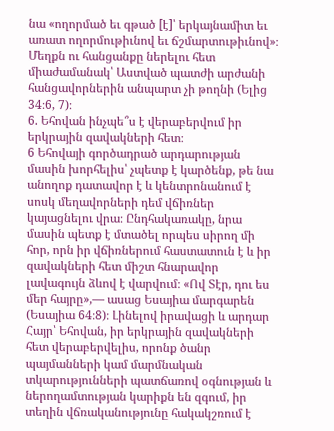նա «ողորմած եւ գթած [է]՝ երկայնամիտ եւ առատ ողորմութիւնով եւ ճշմարտութիւնով»։ Մեղքն ու հանցանքը ներելու հետ միաժամանակ՝ Աստված պատժի արժանի հանցավորներին անպարտ չի թողնի (Ելից 34։6, 7)։
6. Եհովան ինչպե՞ս է վերաբերվում իր երկրային զավակների հետ։
6 Եհովայի գործադրած արդարության մասին խորհելիս՝ չպետք է կարծենք, թե նա անողոք դատավոր է և կենտրոնանում է սոսկ մեղավորների դեմ վճիռներ կայացնելու վրա։ Ընդհակառակը, նրա մասին պետք է մտածել որպես սիրող մի հոր, որն իր վճիռներում հաստատուն է և իր զավակների հետ միշտ հնարավոր լավագույն ձևով է վարվում։ «Ով Տէր, դու ես մեր հայրը»,— ասաց Եսայիա մարգարեն (Եսայիա 64։8)։ Լինելով իրավացի և արդար Հայր՝ Եհովան, իր երկրային զավակների հետ վերաբերվելիս, որոնք ծանր պայմանների կամ մարմնական տկարությունների պատճառով օգնության և ներողամտության կարիքն են զգում, իր տեղին վճռականությունը հակակշռում է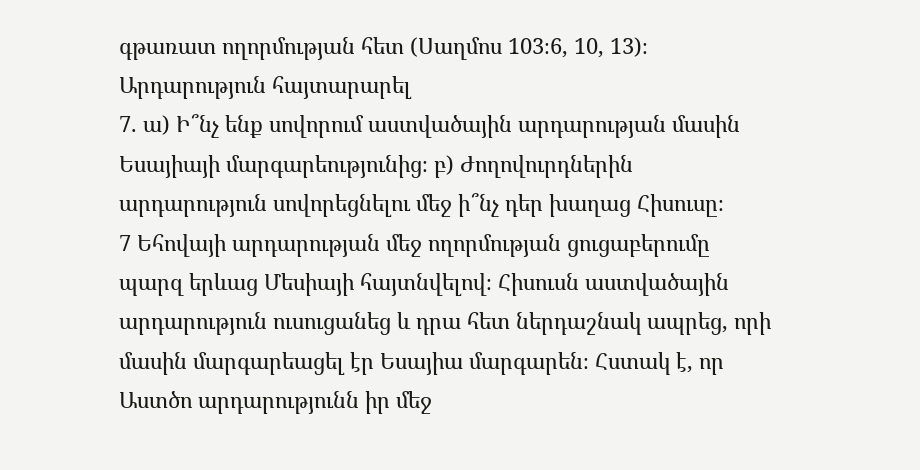գթառատ ողորմության հետ (Սաղմոս 103։6, 10, 13)։
Արդարություն հայտարարել
7. ա) Ի՞նչ ենք սովորում աստվածային արդարության մասին Եսայիայի մարգարեությունից։ բ) Ժողովուրդներին արդարություն սովորեցնելու մեջ ի՞նչ դեր խաղաց Հիսուսը։
7 Եհովայի արդարության մեջ ողորմության ցուցաբերումը պարզ երևաց Մեսիայի հայտնվելով։ Հիսուսն աստվածային արդարություն ուսուցանեց և դրա հետ ներդաշնակ ապրեց, որի մասին մարգարեացել էր Եսայիա մարգարեն։ Հստակ է, որ Աստծո արդարությունն իր մեջ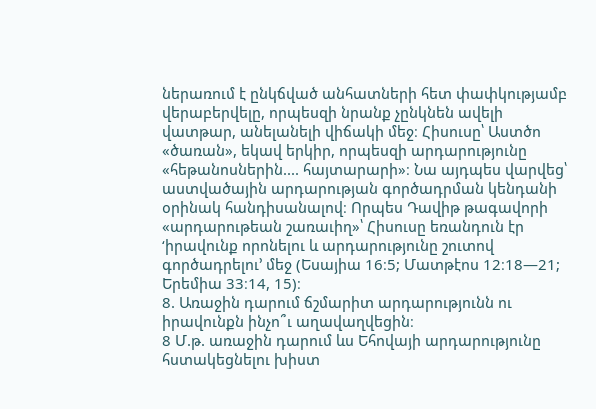ներառում է ընկճված անհատների հետ փափկությամբ վերաբերվելը, որպեսզի նրանք չընկնեն ավելի վատթար, անելանելի վիճակի մեջ։ Հիսուսը՝ Աստծո «ծառան», եկավ երկիր, որպեսզի արդարությունը «հեթանոսներին.... հայտարարի»։ Նա այդպես վարվեց՝ աստվածային արդարության գործադրման կենդանի օրինակ հանդիսանալով։ Որպես Դավիթ թագավորի «արդարութեան շառաւիղ»՝ Հիսուսը եռանդուն էր ‘իրավունք որոնելու և արդարությունը շուտով գործադրելու’ մեջ (Եսայիա 16։5; Մատթէոս 12։18—21; Երեմիա 33։14, 15)։
8. Առաջին դարում ճշմարիտ արդարությունն ու իրավունքն ինչո՞ւ աղավաղվեցին։
8 Մ.թ. առաջին դարում ևս Եհովայի արդարությունը հստակեցնելու խիստ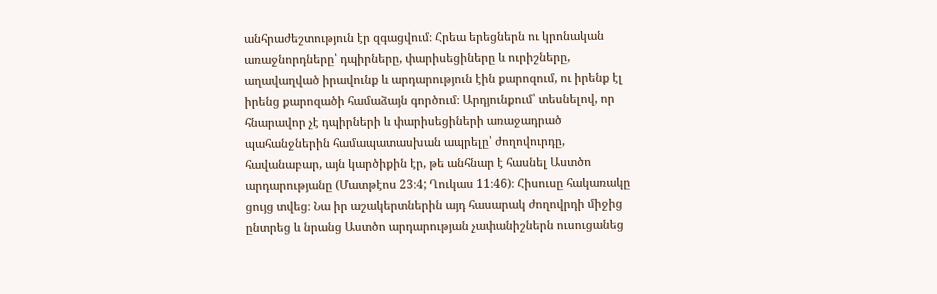անհրաժեշտություն էր զգացվում։ Հրեա երեցներն ու կրոնական առաջնորդները՝ դպիրները, փարիսեցիները և ուրիշները, աղավաղված իրավունք և արդարություն էին քարոզում, ու իրենք էլ իրենց քարոզածի համաձայն գործում։ Արդյունքում՝ տեսնելով, որ հնարավոր չէ դպիրների և փարիսեցիների առաջադրած պահանջներին համապատասխան ապրելը՝ ժողովուրդը, հավանաբար, այն կարծիքին էր, թե անհնար է հասնել Աստծո արդարությանը (Մատթէոս 23։4; Ղուկաս 11։46)։ Հիսուսը հակառակը ցույց տվեց։ Նա իր աշակերտներին այդ հասարակ ժողովրդի միջից ընտրեց և նրանց Աստծո արդարության չափանիշներն ուսուցանեց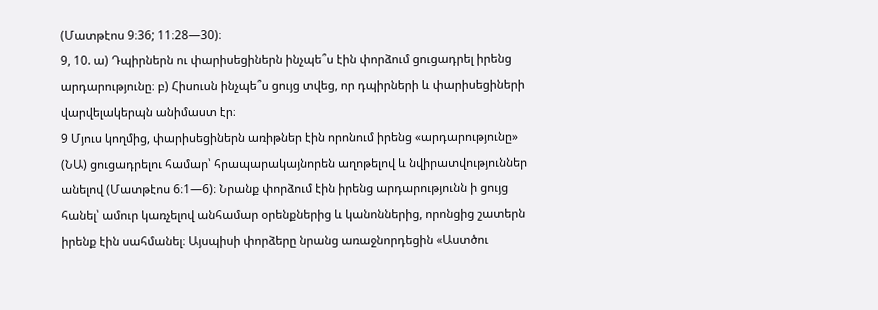(Մատթէոս 9։36; 11։28—30)։
9, 10. ա) Դպիրներն ու փարիսեցիներն ինչպե՞ս էին փորձում ցուցադրել իրենց արդարությունը։ բ) Հիսուսն ինչպե՞ս ցույց տվեց, որ դպիրների և փարիսեցիների վարվելակերպն անիմաստ էր։
9 Մյուս կողմից, փարիսեցիներն առիթներ էին որոնում իրենց «արդարությունը» (ՆԱ) ցուցադրելու համար՝ հրապարակայնորեն աղոթելով և նվիրատվություններ անելով (Մատթէոս 6։1—6)։ Նրանք փորձում էին իրենց արդարությունն ի ցույց հանել՝ ամուր կառչելով անհամար օրենքներից և կանոններից, որոնցից շատերն իրենք էին սահմանել։ Այսպիսի փորձերը նրանց առաջնորդեցին «Աստծու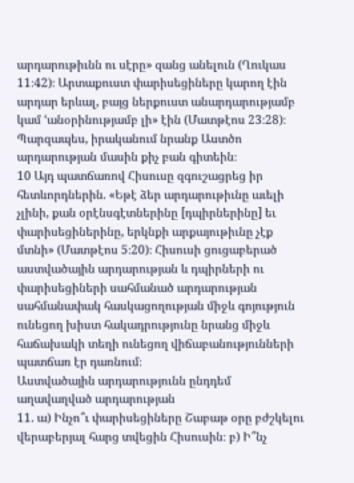արդարութիւնն ու սէրը» զանց անելուն (Ղուկաս 11։42)։ Արտաքուստ փարիսեցիները կարող էին արդար երևալ, բայց ներքուստ անարդարությամբ կամ ‘անօրինությամբ լի» էին (Մատթէոս 23։28)։ Պարզապես, իրականում նրանք Աստծո արդարության մասին քիչ բան գիտեին։
10 Այդ պատճառով Հիսուսը զգուշացրեց իր հետևորդներին. «Եթէ ձեր արդարութիւնը աւելի չլինի, քան օրէնսգէտներինը [դպիրներինը] եւ փարիսեցիներինը, երկնքի արքայութիւնը չէք մտնի» (Մատթէոս 5։20)։ Հիսուսի ցուցաբերած աստվածային արդարության և դպիրների ու փարիսեցիների սահմանած արդարության սահմանափակ հասկացողության միջև գոյություն ունեցող խիստ հակադրությունը նրանց միջև հաճախակի տեղի ունեցող վիճաբանությունների պատճառ էր դառնում։
Աստվածային արդարությունն ընդդեմ աղավաղված արդարության
11. ա) Ինչո՞ւ փարիսեցիները Շաբաթ օրը բժշկելու վերաբերյալ հարց տվեցին Հիսուսին։ բ) Ի՞նչ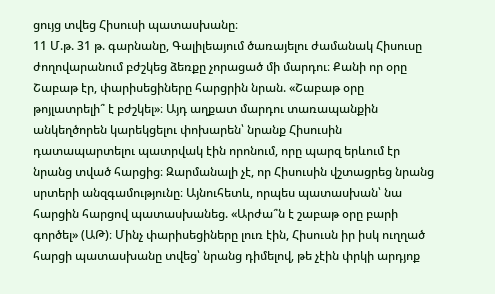ցույց տվեց Հիսուսի պատասխանը։
11 Մ.թ. 31 թ. գարնանը, Գալիլեայում ծառայելու ժամանակ Հիսուսը ժողովարանում բժշկեց ձեռքը չորացած մի մարդու։ Քանի որ օրը Շաբաթ էր, փարիսեցիները հարցրին նրան. «Շաբաթ օրը թոյլատրելի՞ է բժշկել»։ Այդ աղքատ մարդու տառապանքին անկեղծորեն կարեկցելու փոխարեն՝ նրանք Հիսուսին դատապարտելու պատրվակ էին որոնում, որը պարզ երևում էր նրանց տված հարցից։ Զարմանալի չէ, որ Հիսուսին վշտացրեց նրանց սրտերի անզգամությունը։ Այնուհետև, որպես պատասխան՝ նա հարցին հարցով պատասխանեց. «Արժա՞ն է շաբաթ օրը բարի գործել» (ԱԹ)։ Մինչ փարիսեցիները լուռ էին, Հիսուսն իր իսկ ուղղած հարցի պատասխանը տվեց՝ նրանց դիմելով, թե չէին փրկի արդյոք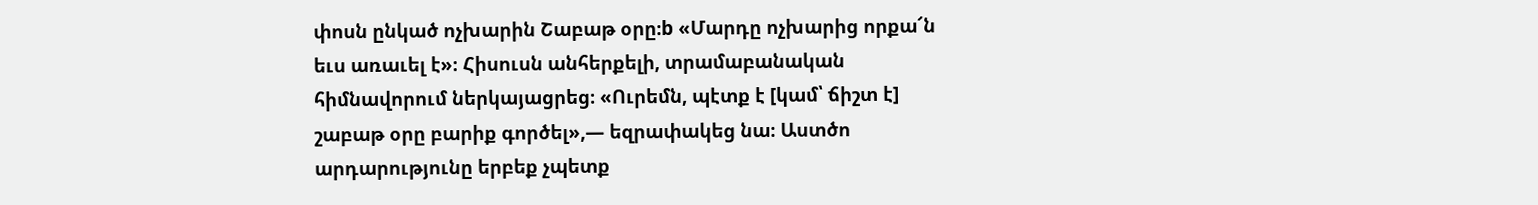փոսն ընկած ոչխարին Շաբաթ օրը։b «Մարդը ոչխարից որքա՜ն եւս առաւել է»։ Հիսուսն անհերքելի, տրամաբանական հիմնավորում ներկայացրեց։ «Ուրեմն, պէտք է [կամ՝ ճիշտ է] շաբաթ օրը բարիք գործել»,— եզրափակեց նա։ Աստծո արդարությունը երբեք չպետք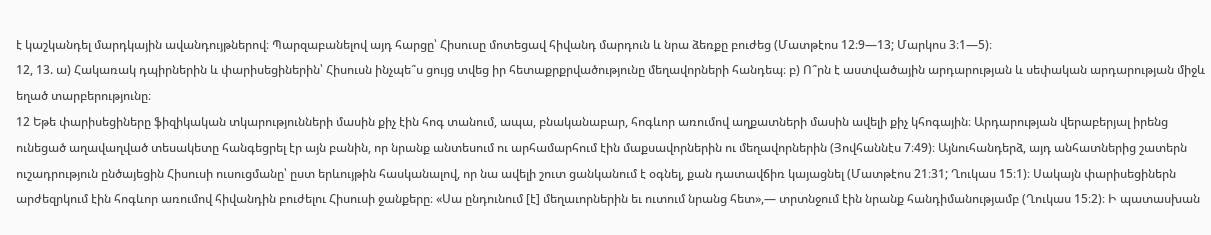է կաշկանդել մարդկային ավանդույթներով։ Պարզաբանելով այդ հարցը՝ Հիսուսը մոտեցավ հիվանդ մարդուն և նրա ձեռքը բուժեց (Մատթէոս 12։9—13; Մարկոս 3։1—5)։
12, 13. ա) Հակառակ դպիրներին և փարիսեցիներին՝ Հիսուսն ինչպե՞ս ցույց տվեց իր հետաքրքրվածությունը մեղավորների հանդեպ։ բ) Ո՞րն է աստվածային արդարության և սեփական արդարության միջև եղած տարբերությունը։
12 Եթե փարիսեցիները ֆիզիկական տկարությունների մասին քիչ էին հոգ տանում, ապա, բնականաբար, հոգևոր առումով աղքատների մասին ավելի քիչ կհոգային։ Արդարության վերաբերյալ իրենց ունեցած աղավաղված տեսակետը հանգեցրել էր այն բանին, որ նրանք անտեսում ու արհամարհում էին մաքսավորներին ու մեղավորներին (Յովհաննէս 7։49)։ Այնուհանդերձ, այդ անհատներից շատերն ուշադրություն ընծայեցին Հիսուսի ուսուցմանը՝ ըստ երևույթին հասկանալով, որ նա ավելի շուտ ցանկանում է օգնել, քան դատավճիռ կայացնել (Մատթէոս 21։31; Ղուկաս 15։1)։ Սակայն փարիսեցիներն արժեզրկում էին հոգևոր առումով հիվանդին բուժելու Հիսուսի ջանքերը։ «Սա ընդունում [է] մեղաւորներին եւ ուտում նրանց հետ»,— տրտնջում էին նրանք հանդիմանությամբ (Ղուկաս 15։2)։ Ի պատասխան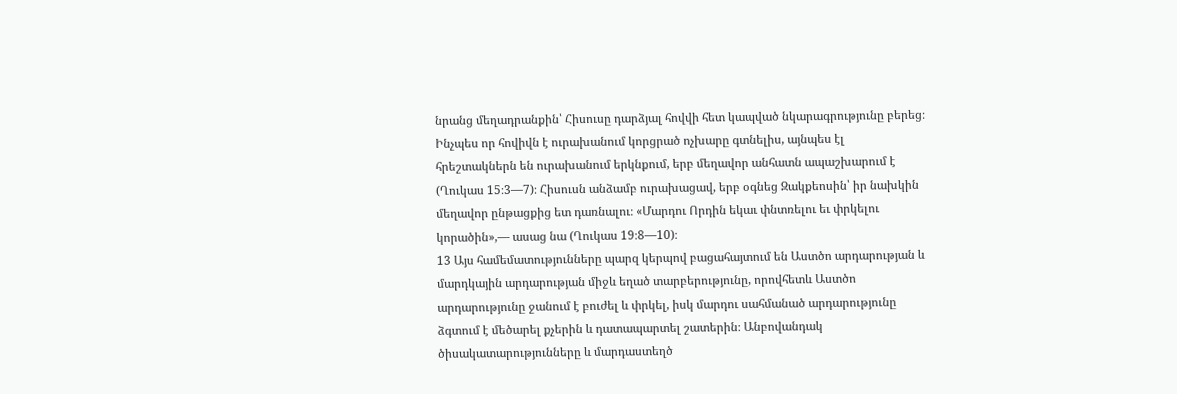նրանց մեղադրանքին՝ Հիսուսը դարձյալ հովվի հետ կապված նկարագրությունը բերեց։ Ինչպես որ հովիվն է ուրախանում կորցրած ոչխարը գտնելիս, այնպես էլ հրեշտակներն են ուրախանում երկնքում, երբ մեղավոր անհատն ապաշխարում է (Ղուկաս 15։3—7)։ Հիսուսն անձամբ ուրախացավ, երբ օգնեց Զակքեոսին՝ իր նախկին մեղավոր ընթացքից ետ դառնալու։ «Մարդու Որդին եկաւ փնտռելու եւ փրկելու կորածին»,— ասաց նա (Ղուկաս 19։8—10)։
13 Այս համեմատությունները պարզ կերպով բացահայտում են Աստծո արդարության և մարդկային արդարության միջև եղած տարբերությունը, որովհետև Աստծո արդարությունը ջանում է բուժել և փրկել, իսկ մարդու սահմանած արդարությունը ձգտում է մեծարել քչերին և դատապարտել շատերին։ Անբովանդակ ծիսակատարությունները և մարդաստեղծ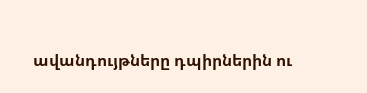ավանդույթները դպիրներին ու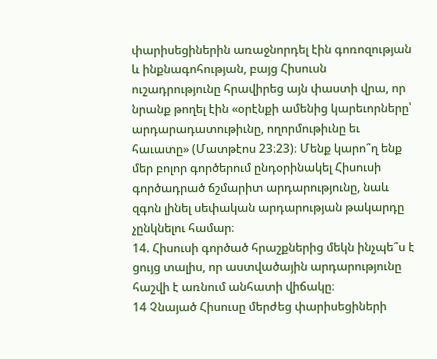փարիսեցիներին առաջնորդել էին գոռոզության և ինքնագոհության, բայց Հիսուսն ուշադրությունը հրավիրեց այն փաստի վրա, որ նրանք թողել էին «օրէնքի ամենից կարեւորները՝ արդարադատութիւնը, ողորմութիւնը եւ հաւատը» (Մատթէոս 23։23)։ Մենք կարո՞ղ ենք մեր բոլոր գործերում ընդօրինակել Հիսուսի գործադրած ճշմարիտ արդարությունը, նաև զգոն լինել սեփական արդարության թակարդը չընկնելու համար։
14. Հիսուսի գործած հրաշքներից մեկն ինչպե՞ս է ցույց տալիս, որ աստվածային արդարությունը հաշվի է առնում անհատի վիճակը։
14 Չնայած Հիսուսը մերժեց փարիսեցիների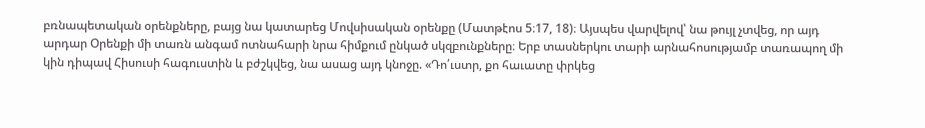բռնապետական օրենքները, բայց նա կատարեց Մովսիսական օրենքը (Մատթէոս 5։17, 18)։ Այսպես վարվելով՝ նա թույլ չտվեց, որ այդ արդար Օրենքի մի տառն անգամ ոտնահարի նրա հիմքում ընկած սկզբունքները։ Երբ տասներկու տարի արնահոսությամբ տառապող մի կին դիպավ Հիսուսի հագուստին և բժշկվեց, նա ասաց այդ կնոջը. «Դո՛ւստր, քո հաւատը փրկեց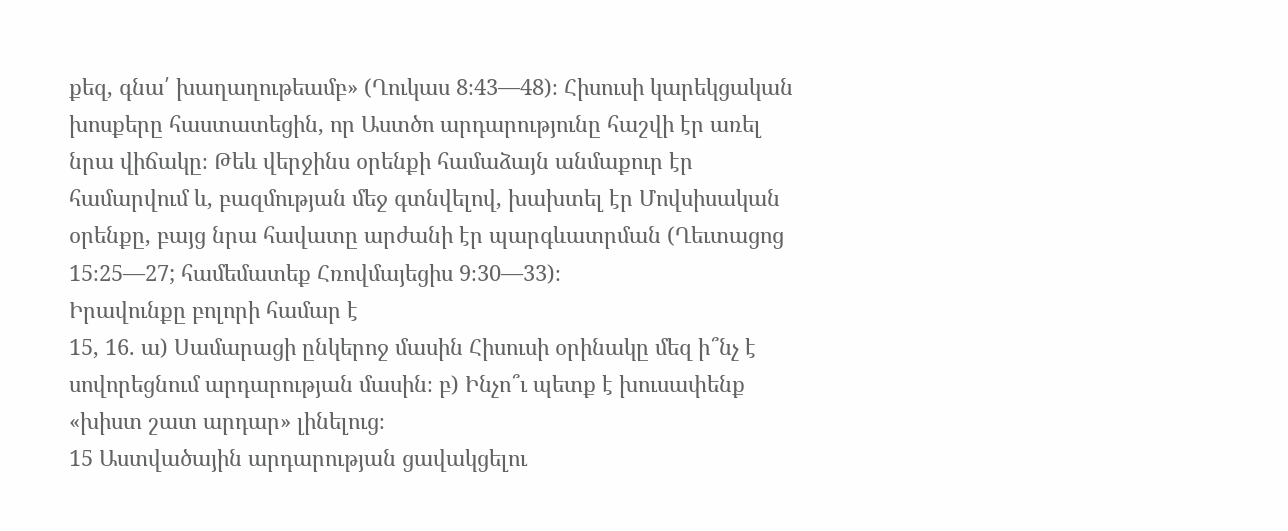քեզ, գնա՛ խաղաղութեամբ» (Ղուկաս 8։43—48)։ Հիսուսի կարեկցական խոսքերը հաստատեցին, որ Աստծո արդարությունը հաշվի էր առել նրա վիճակը։ Թեև վերջինս օրենքի համաձայն անմաքուր էր համարվում և, բազմության մեջ գտնվելով, խախտել էր Մովսիսական օրենքը, բայց նրա հավատը արժանի էր պարգևատրման (Ղեւտացոց 15։25—27; համեմատեք Հռովմայեցիս 9։30—33)։
Իրավունքը բոլորի համար է
15, 16. ա) Սամարացի ընկերոջ մասին Հիսուսի օրինակը մեզ ի՞նչ է սովորեցնում արդարության մասին։ բ) Ինչո՞ւ պետք է խուսափենք «խիստ շատ արդար» լինելուց։
15 Աստվածային արդարության ցավակցելու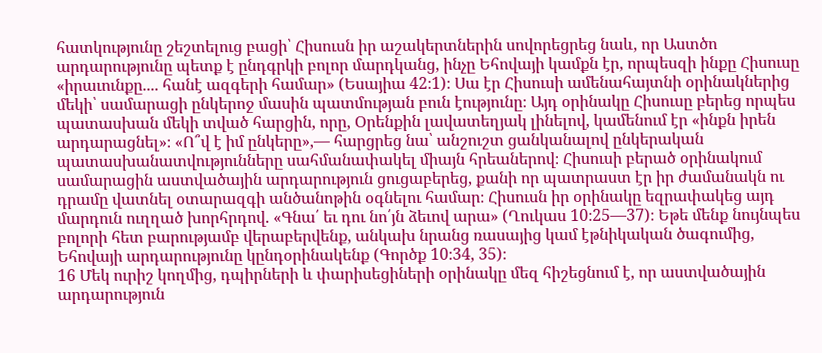հատկությունը շեշտելուց բացի՝ Հիսուսն իր աշակերտներին սովորեցրեց նաև, որ Աստծո արդարությունը պետք է ընդգրկի բոլոր մարդկանց, ինչը Եհովայի կամքն էր, որպեսզի ինքը Հիսուսը «իրաւունքը.... հանէ ազգերի համար» (Եսայիա 42։1)։ Սա էր Հիսուսի ամենահայտնի օրինակներից մեկի՝ սամարացի ընկերոջ մասին պատմության բուն էությունը։ Այդ օրինակը Հիսուսը բերեց որպես պատասխան մեկի տված հարցին, որը, Օրենքին լավատեղյակ լինելով, կամենում էր «ինքն իրեն արդարացնել»։ «Ո՞վ է իմ ընկերը»,— հարցրեց նա՝ անշուշտ ցանկանալով ընկերական պատասխանատվությունները սահմանափակել միայն հրեաներով։ Հիսուսի բերած օրինակում սամարացին աստվածային արդարություն ցուցաբերեց, քանի որ պատրաստ էր իր ժամանակն ու դրամը վատնել օտարազգի անծանոթին օգնելու համար։ Հիսուսն իր օրինակը եզրափակեց այդ մարդուն ուղղած խորհրդով. «Գնա՛ եւ դու նո՛յն ձեւով արա» (Ղուկաս 10։25—37)։ Եթե մենք նույնպես բոլորի հետ բարությամբ վերաբերվենք, անկախ նրանց ռասայից կամ էթնիկական ծագումից, Եհովայի արդարությունը կընդօրինակենք (Գործք 10։34, 35)։
16 Մեկ ուրիշ կողմից, դպիրների և փարիսեցիների օրինակը մեզ հիշեցնում է, որ աստվածային արդարություն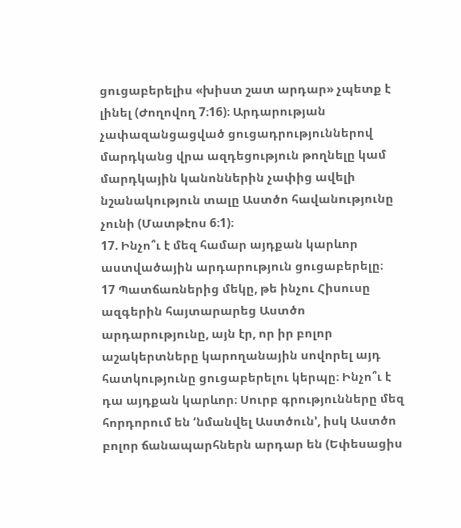ցուցաբերելիս «խիստ շատ արդար» չպետք է լինել (Ժողովող 7։16)։ Արդարության չափազանցացված ցուցադրություններով մարդկանց վրա ազդեցություն թողնելը կամ մարդկային կանոններին չափից ավելի նշանակություն տալը Աստծո հավանությունը չունի (Մատթէոս 6։1)։
17. Ինչո՞ւ է մեզ համար այդքան կարևոր աստվածային արդարություն ցուցաբերելը։
17 Պատճառներից մեկը, թե ինչու Հիսուսը ազգերին հայտարարեց Աստծո արդարությունը, այն էր, որ իր բոլոր աշակերտները կարողանային սովորել այդ հատկությունը ցուցաբերելու կերպը։ Ինչո՞ւ է դա այդքան կարևոր։ Սուրբ գրությունները մեզ հորդորում են ‘նմանվել Աստծուն’, իսկ Աստծո բոլոր ճանապարհներն արդար են (Եփեսացիս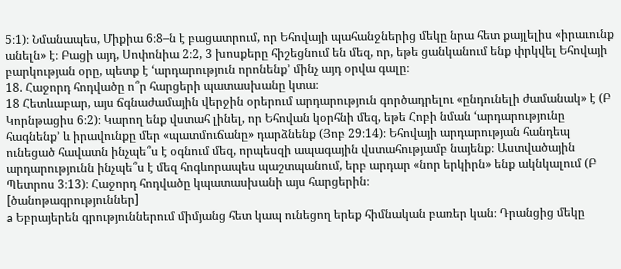5։1)։ Նմանապես, Միքիա 6։8–ն է բացատրում, որ Եհովայի պահանջներից մեկը նրա հետ քայլելիս «իրաւունք անելն» է։ Բացի այդ, Սոփոնիա 2։2, 3 խոսքերը հիշեցնում են մեզ, որ, եթե ցանկանում ենք փրկվել Եհովայի բարկության օրը, պետք է ‘արդարություն որոնենք’ մինչ այդ օրվա գալը։
18. Հաջորդ հոդվածը ո՞ր հարցերի պատասխանը կտա։
18 Հետևաբար, այս ճգնաժամային վերջին օրերում արդարություն գործադրելու «ընդունելի ժամանակ» է (Բ Կորնթացիս 6։2)։ Կարող ենք վստահ լինել, որ Եհովան կօրհնի մեզ, եթե Հոբի նման ‘արդարությունը հագնենք’ և իրավունքը մեր «պատմուճանը» դարձնենք (Յոբ 29։14)։ Եհովայի արդարության հանդեպ ունեցած հավատն ինչպե՞ս է օգնում մեզ, որպեսզի ապագային վստահությամբ նայենք։ Աստվածային արդարությունն ինչպե՞ս է մեզ հոգևորապես պաշտպանում, երբ արդար «նոր երկիրն» ենք ակնկալում (Բ Պետրոս 3։13)։ Հաջորդ հոդվածը կպատասխանի այս հարցերին։
[ծանոթագրություններ]
a Եբրայերեն գրություններում միմյանց հետ կապ ունեցող երեք հիմնական բառեր կան։ Դրանցից մեկը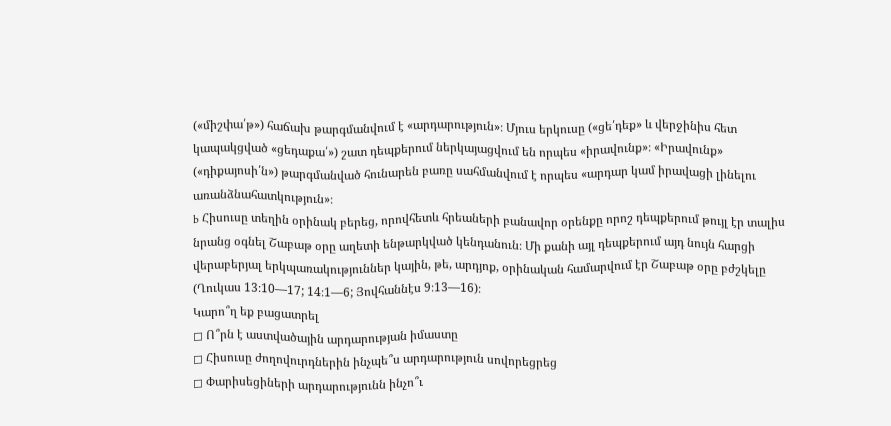(«միշփա՛թ») հաճախ թարգմանվում է «արդարություն»։ Մյուս երկուսը («ցե՛դեք» և վերջինիս հետ կապակցված «ցեդաքա՛») շատ դեպքերում ներկայացվում են որպես «իրավունք»։ «Իրավունք» («դիքայոսի՛ն») թարգմանված հունարեն բառը սահմանվում է որպես «արդար կամ իրավացի լինելու առանձնահատկություն»։
b Հիսուսը տեղին օրինակ բերեց, որովհետև հրեաների բանավոր օրենքը որոշ դեպքերում թույլ էր տալիս նրանց օգնել Շաբաթ օրը աղետի ենթարկված կենդանուն։ Մի քանի այլ դեպքերում այդ նույն հարցի վերաբերյալ երկպառակություններ կային, թե, արդյոք, օրինական համարվում էր Շաբաթ օրը բժշկելը (Ղուկաս 13։10—17; 14։1—6; Յովհաննէս 9։13—16)։
Կարո՞ղ եք բացատրել
◻ Ո՞րն է աստվածային արդարության իմաստը
◻ Հիսուսը ժողովուրդներին ինչպե՞ս արդարություն սովորեցրեց
◻ Փարիսեցիների արդարությունն ինչո՞ւ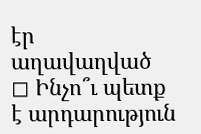էր աղավաղված
◻ Ինչո՞ւ պետք է արդարություն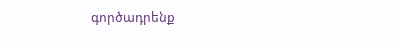գործադրենք